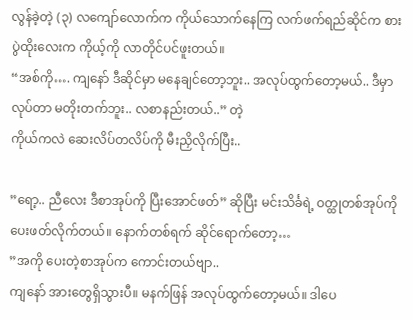လွန်ခဲ့တဲ့ (၃) လကျော်လောက်က ကိုယ်သောက်နေကြ လက်ဖက်ရည်ဆိုင်က စားပွဲထိုးလေးက ကိုယ့်ကို လာတိုင်ပင်ဖူးတယ်။
“အစ်ကို…. ကျနော် ဒီဆိုင်မှာ မနေချင်တော့ဘူး.. အလုပ်ထွက်တော့မယ်.. ဒီမှာလုပ်တာ မတိုးတက်ဘူး.. လစာနည်းတယ်..” တဲ့
ကိုယ်ကလဲ ဆေးလိပ်တလိပ်ကို မီးညှိလိုက်ပြီး..

”ရော့.. ညီလေး ဒီစာအုပ်ကို ပြီးအောင်ဖတ်” ဆိုပြီး မင်းသိင်္ခရဲ့ ဝတ္ထုတစ်အုပ်ကို ပေးဖတ်လိုက်တယ်။ နောက်တစ်ရက် ဆိုင်ရောက်တော့…
”အကို ပေးတဲ့စာအုပ်က ကောင်းတယ်ဗျာ..
ကျနော် အားတွေရှိသွားပီ။ မနက်ဖြန် အလုပ်ထွက်တော့မယ်။ ဒါပေ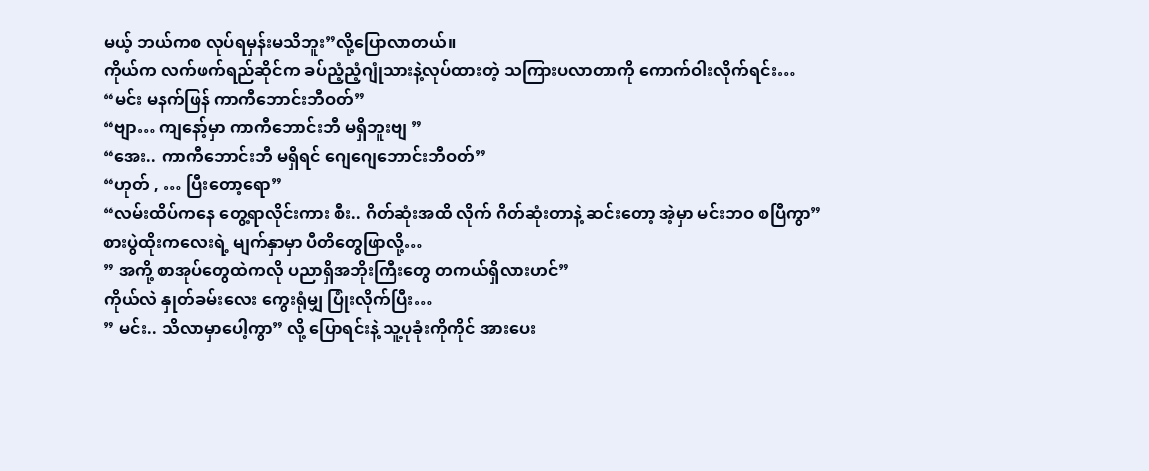မယ့် ဘယ်ကစ လုပ်ရမှန်းမသိဘူး”လို့ပြောလာတယ်။
ကိုယ်က လက်ဖက်ရည်ဆိုင်က ခပ်ညံ့ညံ့ဂျုံသားနဲ့လုပ်ထားတဲ့ သကြားပလာတာကို ကောက်ဝါးလိုက်ရင်း…
“မင်း မနက်ဖြန် ကာကီဘောင်းဘီဝတ်”
“ဗျာ… ကျနော့်မှာ ကာကီဘောင်းဘီ မရှိဘူးဗျ ”
“အေး.. ကာကီဘောင်းဘီ မရှိရင် ဂျေဂျေဘောင်းဘီဝတ်”
“ဟုတ် , … ပြီးတော့ရော”
“လမ်းထိပ်ကနေ တွေ့ရာလိုင်းကား စီး.. ဂိတ်ဆုံးအထိ လိုက် ဂိတ်ဆုံးတာနဲ့ ဆင်းတော့ အဲ့မှာ မင်းဘဝ စပြီကွာ”
စားပွဲထိုးကလေးရဲ့ မျက်နှာမှာ ပီတိတွေဖြာလို့…
” အကို့ စာအုပ်တွေထဲကလို ပညာရှိအဘိုးကြီးတွေ တကယ်ရှိလားဟင်”
ကိုယ်လဲ နှုတ်ခမ်းလေး ကွေးရုံမျှ ပြုံးလိုက်ပြီး…
” မင်း.. သိလာမှာပေါ့ကွာ” လို့ ပြောရင်းနဲ့ သူ့ပုခုံးကိုကိုင် အားပေး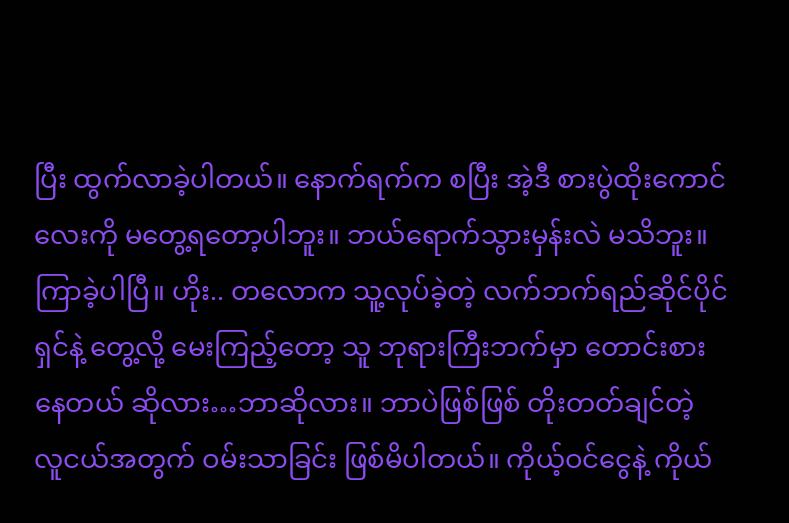ပြီး ထွက်လာခဲ့ပါတယ်။ နောက်ရက်က စပြီး အဲ့ဒီ စားပွဲထိုးကောင်လေးကို မတွေ့ရတော့ပါဘူး။ ဘယ်ရောက်သွားမှန်းလဲ မသိဘူး။ ကြာခဲ့ပါပြီ။ ဟိုး.. တလောက သူ့လုပ်ခဲ့တဲ့ လက်ဘက်ရည်ဆိုင်ပိုင်ရှင်နဲ့ တွေ့လို့ မေးကြည့်တော့ သူ ဘုရားကြီးဘက်မှာ တောင်းစားနေတယ် ဆိုလား…ဘာဆိုလား။ ဘာပဲဖြစ်ဖြစ် တိုးတတ်ချင်တဲ့ လူငယ်အတွက် ဝမ်းသာခြင်း ဖြစ်မိပါတယ်။ ကိုယ့်ဝင်ငွေနဲ့ ကိုယ်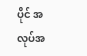ပိုင် အလုပ်အ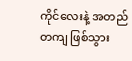ကိုင်လေးနဲ့ အတည်တကျ ဖြစ်သွား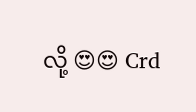လို့ 😍😍 Crd